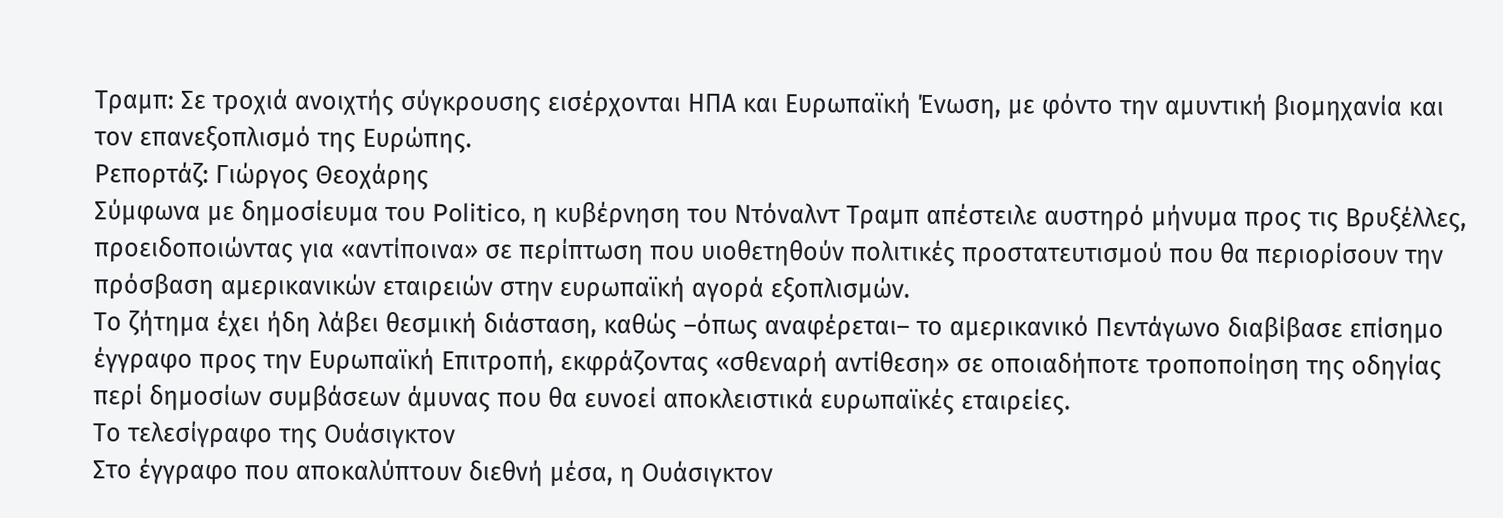Τραμπ: Σε τροχιά ανοιχτής σύγκρουσης εισέρχονται ΗΠΑ και Ευρωπαϊκή Ένωση, με φόντο την αμυντική βιομηχανία και τον επανεξοπλισμό της Ευρώπης.
Ρεπορτάζ: Γιώργος Θεοχάρης
Σύμφωνα με δημοσίευμα του Politico, η κυβέρνηση του Ντόναλντ Τραμπ απέστειλε αυστηρό μήνυμα προς τις Βρυξέλλες, προειδοποιώντας για «αντίποινα» σε περίπτωση που υιοθετηθούν πολιτικές προστατευτισμού που θα περιορίσουν την πρόσβαση αμερικανικών εταιρειών στην ευρωπαϊκή αγορά εξοπλισμών.
Το ζήτημα έχει ήδη λάβει θεσμική διάσταση, καθώς –όπως αναφέρεται– το αμερικανικό Πεντάγωνο διαβίβασε επίσημο έγγραφο προς την Ευρωπαϊκή Επιτροπή, εκφράζοντας «σθεναρή αντίθεση» σε οποιαδήποτε τροποποίηση της οδηγίας περί δημοσίων συμβάσεων άμυνας που θα ευνοεί αποκλειστικά ευρωπαϊκές εταιρείες.
Το τελεσίγραφο της Ουάσιγκτον
Στο έγγραφο που αποκαλύπτουν διεθνή μέσα, η Ουάσιγκτον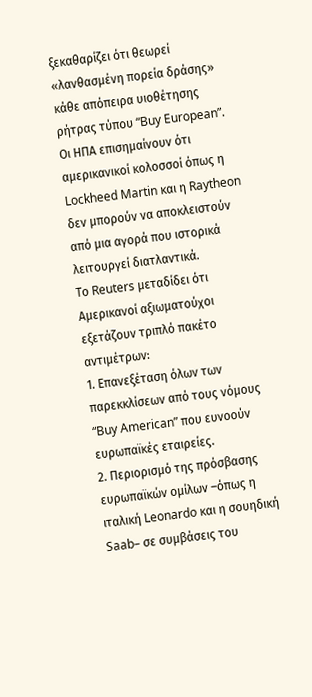ξεκαθαρίζει ότι θεωρεί «λανθασμένη πορεία δράσης» κάθε απόπειρα υιοθέτησης ρήτρας τύπου “Buy European”. Οι ΗΠΑ επισημαίνουν ότι αμερικανικοί κολοσσοί όπως η Lockheed Martin και η Raytheon δεν μπορούν να αποκλειστούν από μια αγορά που ιστορικά λειτουργεί διατλαντικά.
Το Reuters μεταδίδει ότι Αμερικανοί αξιωματούχοι εξετάζουν τριπλό πακέτο αντιμέτρων:
1. Επανεξέταση όλων των παρεκκλίσεων από τους νόμους “Buy American” που ευνοούν ευρωπαϊκές εταιρείες.
2. Περιορισμό της πρόσβασης ευρωπαϊκών ομίλων –όπως η ιταλική Leonardo και η σουηδική Saab– σε συμβάσεις του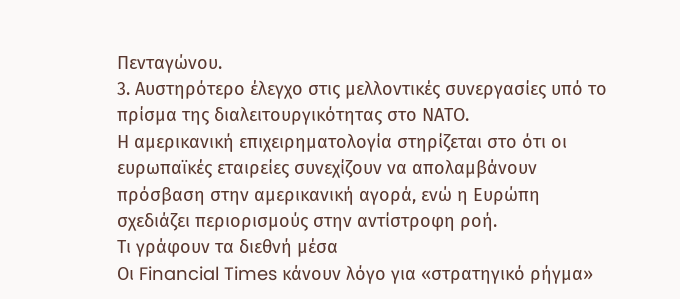Πενταγώνου.
3. Αυστηρότερο έλεγχο στις μελλοντικές συνεργασίες υπό το πρίσμα της διαλειτουργικότητας στο ΝΑΤΟ.
Η αμερικανική επιχειρηματολογία στηρίζεται στο ότι οι ευρωπαϊκές εταιρείες συνεχίζουν να απολαμβάνουν πρόσβαση στην αμερικανική αγορά, ενώ η Ευρώπη σχεδιάζει περιορισμούς στην αντίστροφη ροή.
Τι γράφουν τα διεθνή μέσα
Οι Financial Times κάνουν λόγο για «στρατηγικό ρήγμα»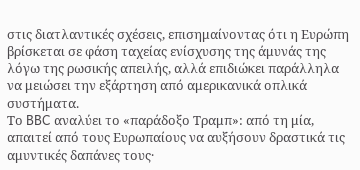στις διατλαντικές σχέσεις, επισημαίνοντας ότι η Ευρώπη βρίσκεται σε φάση ταχείας ενίσχυσης της άμυνάς της λόγω της ρωσικής απειλής, αλλά επιδιώκει παράλληλα να μειώσει την εξάρτηση από αμερικανικά οπλικά συστήματα.
Το BBC αναλύει το «παράδοξο Τραμπ»: από τη μία, απαιτεί από τους Ευρωπαίους να αυξήσουν δραστικά τις αμυντικές δαπάνες τους·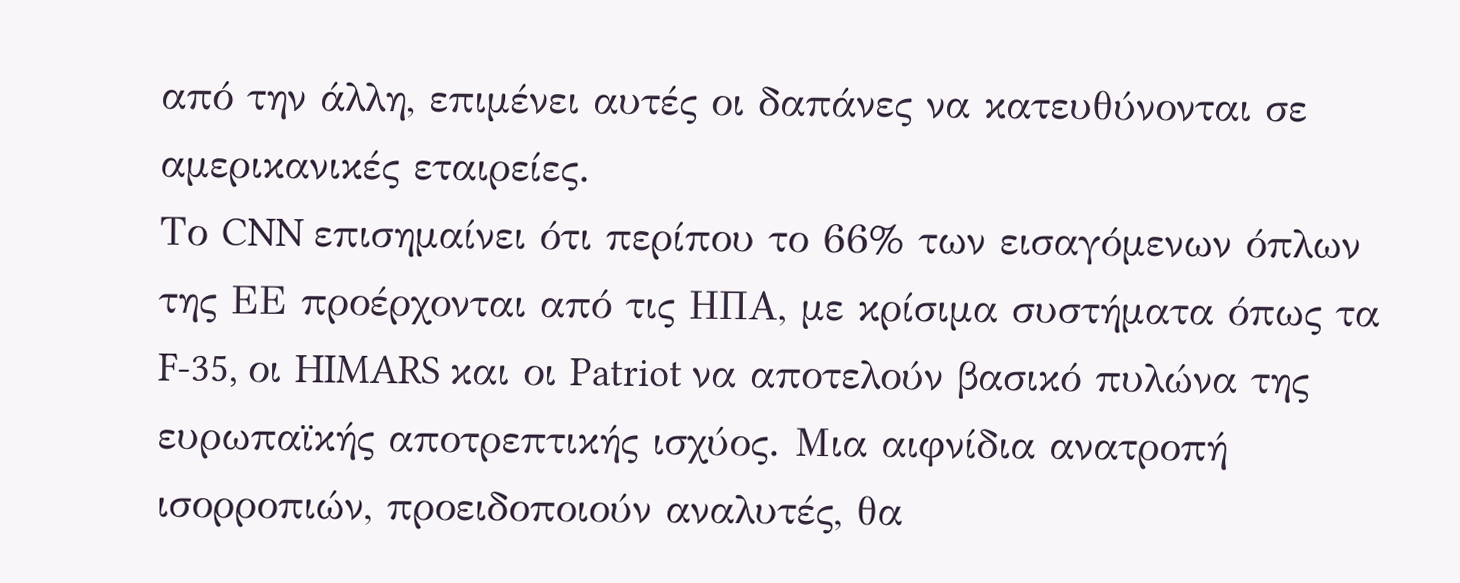από την άλλη, επιμένει αυτές οι δαπάνες να κατευθύνονται σε αμερικανικές εταιρείες.
Το CNN επισημαίνει ότι περίπου το 66% των εισαγόμενων όπλων της ΕΕ προέρχονται από τις ΗΠΑ, με κρίσιμα συστήματα όπως τα F-35, οι HIMARS και οι Patriot να αποτελούν βασικό πυλώνα της ευρωπαϊκής αποτρεπτικής ισχύος. Μια αιφνίδια ανατροπή ισορροπιών, προειδοποιούν αναλυτές, θα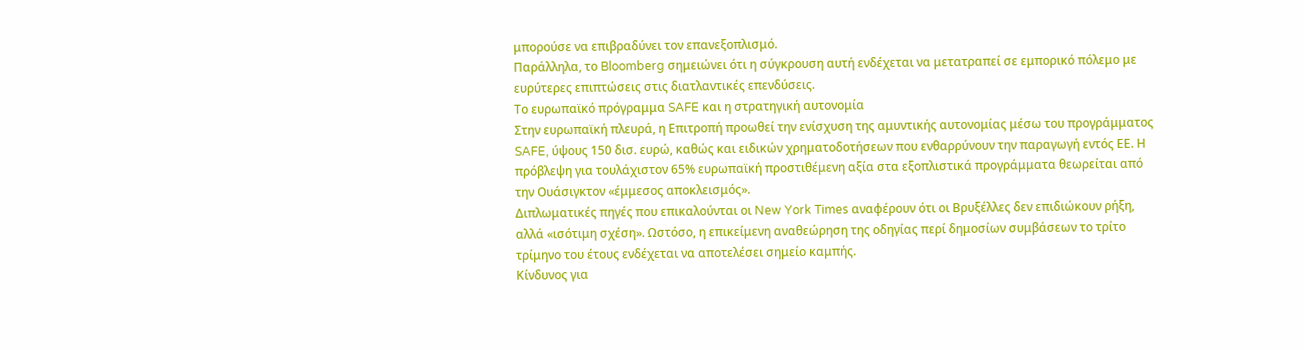μπορούσε να επιβραδύνει τον επανεξοπλισμό.
Παράλληλα, το Bloomberg σημειώνει ότι η σύγκρουση αυτή ενδέχεται να μετατραπεί σε εμπορικό πόλεμο με ευρύτερες επιπτώσεις στις διατλαντικές επενδύσεις.
Το ευρωπαϊκό πρόγραμμα SAFE και η στρατηγική αυτονομία
Στην ευρωπαϊκή πλευρά, η Επιτροπή προωθεί την ενίσχυση της αμυντικής αυτονομίας μέσω του προγράμματος SAFE, ύψους 150 δισ. ευρώ, καθώς και ειδικών χρηματοδοτήσεων που ενθαρρύνουν την παραγωγή εντός ΕΕ. Η πρόβλεψη για τουλάχιστον 65% ευρωπαϊκή προστιθέμενη αξία στα εξοπλιστικά προγράμματα θεωρείται από την Ουάσιγκτον «έμμεσος αποκλεισμός».
Διπλωματικές πηγές που επικαλούνται οι New York Times αναφέρουν ότι οι Βρυξέλλες δεν επιδιώκουν ρήξη, αλλά «ισότιμη σχέση». Ωστόσο, η επικείμενη αναθεώρηση της οδηγίας περί δημοσίων συμβάσεων το τρίτο τρίμηνο του έτους ενδέχεται να αποτελέσει σημείο καμπής.
Κίνδυνος για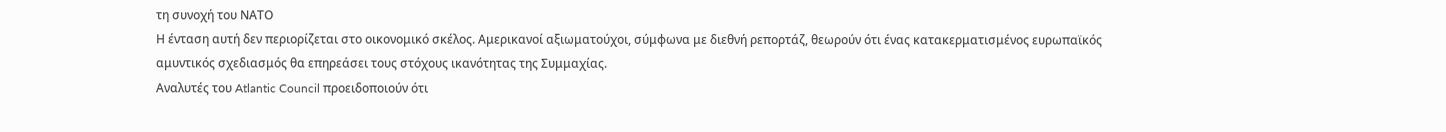τη συνοχή του ΝΑΤΟ
Η ένταση αυτή δεν περιορίζεται στο οικονομικό σκέλος. Αμερικανοί αξιωματούχοι, σύμφωνα με διεθνή ρεπορτάζ, θεωρούν ότι ένας κατακερματισμένος ευρωπαϊκός αμυντικός σχεδιασμός θα επηρεάσει τους στόχους ικανότητας της Συμμαχίας.
Αναλυτές του Atlantic Council προειδοποιούν ότι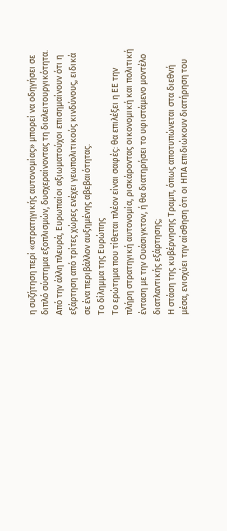η συζήτηση περί «στρατηγικής αυτονομίας» μπορεί να οδηγήσει σε διπλό σύστημα εξοπλισμών, δυσχεραίνοντας τη διαλειτουργικότητα.
Από την άλλη πλευρά, Ευρωπαίοι αξιωματούχοι επισημαίνουν ότι η εξάρτηση από τρίτες χώρες ενέχει γεωπολιτικούς κινδύνους, ειδικά σε ένα περιβάλλον αυξημένης αβεβαιότητας.
Το δίλημμα της Ευρώπης
Το ερώτημα που τίθεται πλέον είναι σαφές: θα επιλέξει η ΕΕ την πλήρη στρατηγική αυτονομία, ρισκάροντας οικονομική και πολιτική ένταση με την Ουάσιγκτον, ή θα διατηρήσει το υφιστάμενο μοντέλο διατλαντικής εξάρτησης;
Η στάση της κυβέρνησης Τραμπ, όπως αποτυπώνεται στα διεθνή μέσα, ενισχύει την αίσθηση ότι οι ΗΠΑ επιδιώκουν διατήρηση του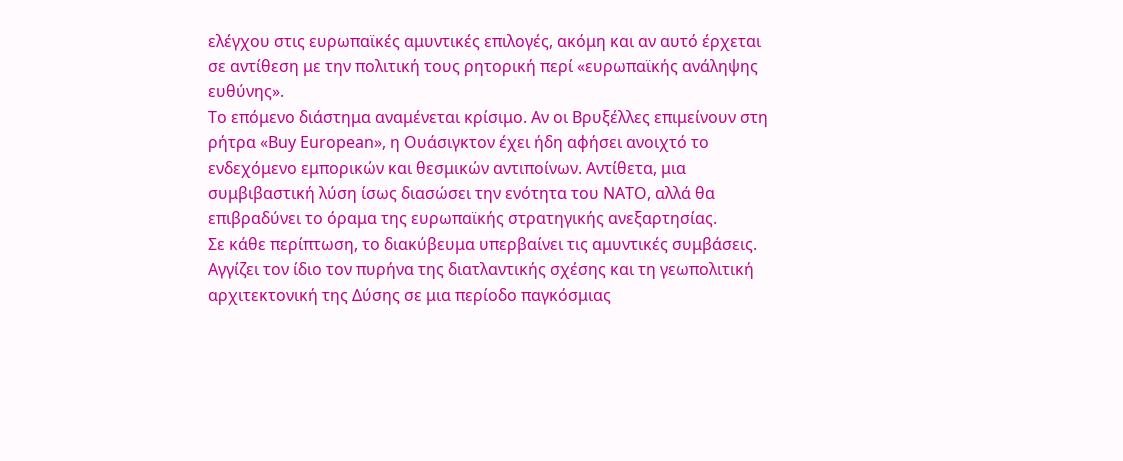ελέγχου στις ευρωπαϊκές αμυντικές επιλογές, ακόμη και αν αυτό έρχεται σε αντίθεση με την πολιτική τους ρητορική περί «ευρωπαϊκής ανάληψης ευθύνης».
Το επόμενο διάστημα αναμένεται κρίσιμο. Αν οι Βρυξέλλες επιμείνουν στη ρήτρα «Buy European», η Ουάσιγκτον έχει ήδη αφήσει ανοιχτό το ενδεχόμενο εμπορικών και θεσμικών αντιποίνων. Αντίθετα, μια συμβιβαστική λύση ίσως διασώσει την ενότητα του ΝΑΤΟ, αλλά θα επιβραδύνει το όραμα της ευρωπαϊκής στρατηγικής ανεξαρτησίας.
Σε κάθε περίπτωση, το διακύβευμα υπερβαίνει τις αμυντικές συμβάσεις. Αγγίζει τον ίδιο τον πυρήνα της διατλαντικής σχέσης και τη γεωπολιτική αρχιτεκτονική της Δύσης σε μια περίοδο παγκόσμιας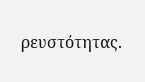ρευστότητας.